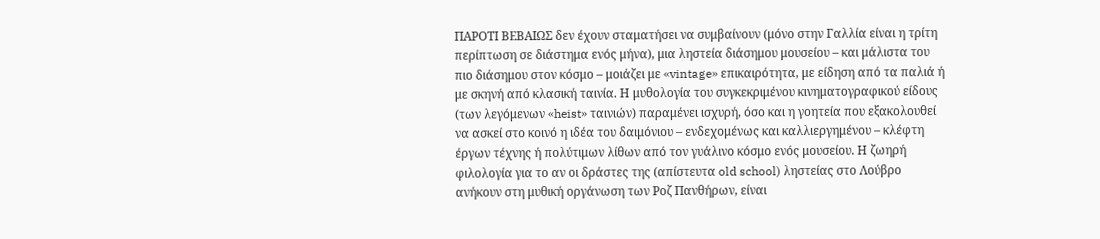ΠΑΡΟΤΙ ΒΕΒΑΙΩΣ δεν έχουν σταματήσει να συμβαίνουν (μόνο στην Γαλλία είναι η τρίτη περίπτωση σε διάστημα ενός μήνα), μια ληστεία διάσημου μουσείου – και μάλιστα του πιο διάσημου στον κόσμο – μοιάζει με «vintage» επικαιρότητα, με είδηση από τα παλιά ή με σκηνή από κλασική ταινία. Η μυθολογία του συγκεκριμένου κινηματογραφικού είδους (των λεγόμενων «heist» ταινιών) παραμένει ισχυρή, όσο και η γοητεία που εξακολουθεί να ασκεί στο κοινό η ιδέα του δαιμόνιου – ενδεχομένως και καλλιεργημένου – κλέφτη έργων τέχνης ή πολύτιμων λίθων από τον γυάλινο κόσμο ενός μουσείου. Η ζωηρή φιλολογία για το αν οι δράστες της (απίστευτα old school) ληστείας στο Λούβρο ανήκουν στη μυθική οργάνωση των Ροζ Πανθήρων, είναι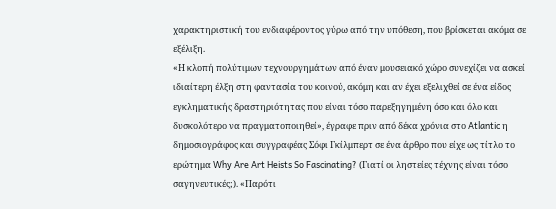χαρακτηριστική του ενδιαφέροντος γύρω από την υπόθεση, που βρίσκεται ακόμα σε εξέλιξη.
«Η κλοπή πολύτιμων τεχνουργημάτων από έναν μουσειακό χώρο συνεχίζει να ασκεί ιδιαίτερη έλξη στη φαντασία του κοινού, ακόμη και αν έχει εξελιχθεί σε ένα είδος εγκληματικής δραστηριότητας που είναι τόσο παρεξηγημένη όσο και όλο και δυσκολότερο να πραγματοποιηθεί», έγραφε πριν από δέκα χρόνια στο Atlantic η δημοσιογράφος και συγγραφέας Σόφι Γκίλμπερτ σε ένα άρθρο που είχε ως τίτλο το ερώτημα Why Are Art Heists So Fascinating? (Γιατί οι ληστείες τέχνης είναι τόσο σαγηνευτικές;). «Παρότι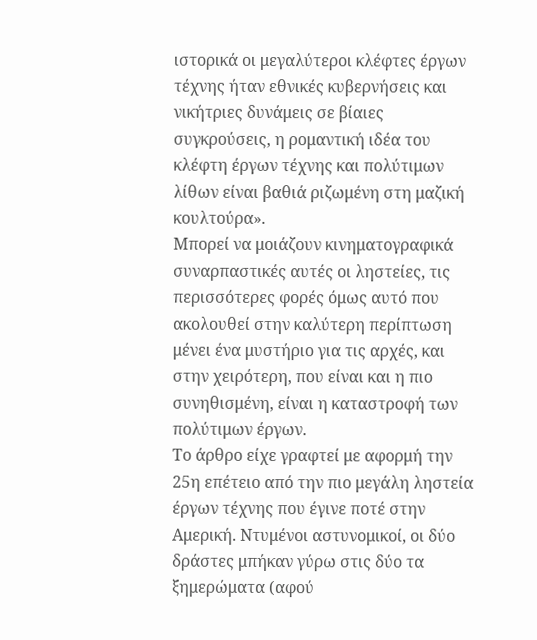ιστορικά οι μεγαλύτεροι κλέφτες έργων τέχνης ήταν εθνικές κυβερνήσεις και νικήτριες δυνάμεις σε βίαιες συγκρούσεις, η ρομαντική ιδέα του κλέφτη έργων τέχνης και πολύτιμων λίθων είναι βαθιά ριζωμένη στη μαζική κουλτούρα».
Μπορεί να μοιάζουν κινηματογραφικά συναρπαστικές αυτές οι ληστείες, τις περισσότερες φορές όμως αυτό που ακολουθεί στην καλύτερη περίπτωση μένει ένα μυστήριο για τις αρχές, και στην χειρότερη, που είναι και η πιο συνηθισμένη, είναι η καταστροφή των πολύτιμων έργων.
Το άρθρο είχε γραφτεί με αφορμή την 25η επέτειο από την πιο μεγάλη ληστεία έργων τέχνης που έγινε ποτέ στην Αμερική. Ντυμένοι αστυνομικοί, οι δύο δράστες μπήκαν γύρω στις δύο τα ξημερώματα (αφού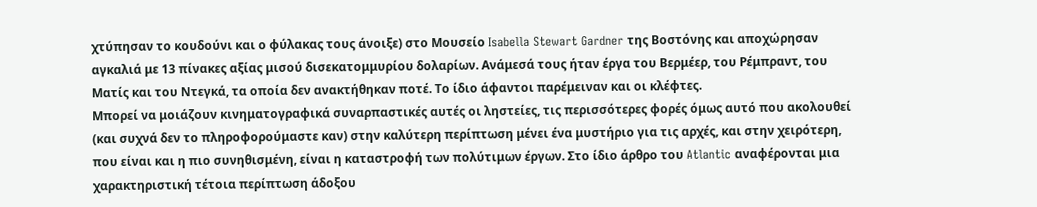χτύπησαν το κουδούνι και ο φύλακας τους άνοιξε) στο Μουσείο Isabella Stewart Gardner της Βοστόνης και αποχώρησαν αγκαλιά με 13 πίνακες αξίας μισού δισεκατομμυρίου δολαρίων. Ανάμεσά τους ήταν έργα του Βερμέερ, του Ρέμπραντ, του Ματίς και του Ντεγκά, τα οποία δεν ανακτήθηκαν ποτέ. Το ίδιο άφαντοι παρέμειναν και οι κλέφτες.
Μπορεί να μοιάζουν κινηματογραφικά συναρπαστικές αυτές οι ληστείες, τις περισσότερες φορές όμως αυτό που ακολουθεί (και συχνά δεν το πληροφορούμαστε καν) στην καλύτερη περίπτωση μένει ένα μυστήριο για τις αρχές, και στην χειρότερη, που είναι και η πιο συνηθισμένη, είναι η καταστροφή των πολύτιμων έργων. Στο ίδιο άρθρο του Atlantic αναφέρονται μια χαρακτηριστική τέτοια περίπτωση άδοξου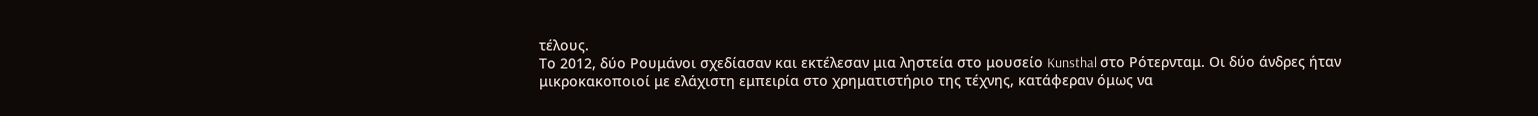τέλους.
Το 2012, δύο Ρουμάνοι σχεδίασαν και εκτέλεσαν μια ληστεία στο μουσείο Kunsthal στο Ρότερνταμ. Οι δύο άνδρες ήταν μικροκακοποιοί με ελάχιστη εμπειρία στο χρηματιστήριο της τέχνης, κατάφεραν όμως να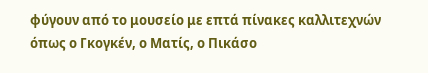φύγουν από το μουσείο με επτά πίνακες καλλιτεχνών όπως ο Γκογκέν, ο Ματίς, ο Πικάσο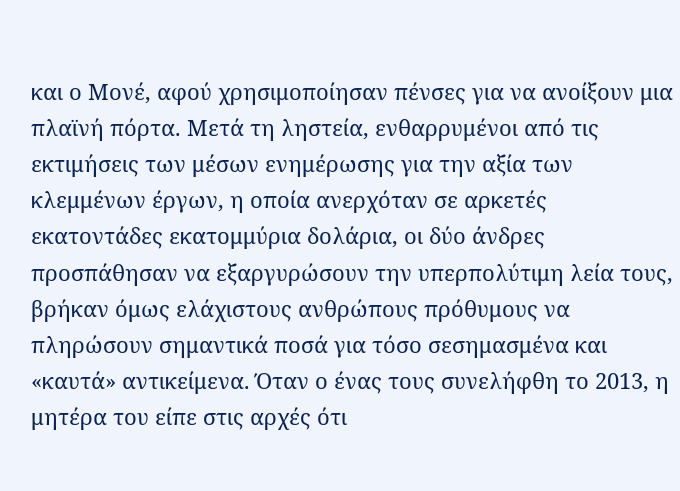και ο Μονέ, αφού χρησιμοποίησαν πένσες για να ανοίξουν μια πλαϊνή πόρτα. Μετά τη ληστεία, ενθαρρυμένοι από τις εκτιμήσεις των μέσων ενημέρωσης για την αξία των κλεμμένων έργων, η οποία ανερχόταν σε αρκετές εκατοντάδες εκατομμύρια δολάρια, οι δύο άνδρες προσπάθησαν να εξαργυρώσουν την υπερπολύτιμη λεία τους, βρήκαν όμως ελάχιστους ανθρώπους πρόθυμους να πληρώσουν σημαντικά ποσά για τόσο σεσημασμένα και «καυτά» αντικείμενα. Όταν ο ένας τους συνελήφθη το 2013, η μητέρα του είπε στις αρχές ότι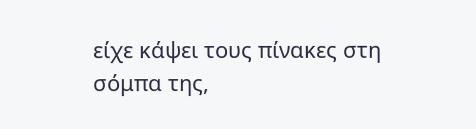είχε κάψει τους πίνακες στη σόμπα της,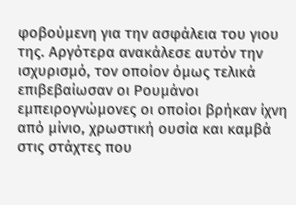φοβούμενη για την ασφάλεια του γιου της. Αργότερα ανακάλεσε αυτόν την ισχυρισμό, τον οποίον όμως τελικά επιβεβαίωσαν οι Ρουμάνοι εμπειρογνώμονες οι οποίοι βρήκαν ίχνη από μίνιο, χρωστική ουσία και καμβά στις στάχτες που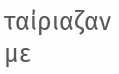ταίριαζαν με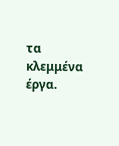τα κλεμμένα έργα.